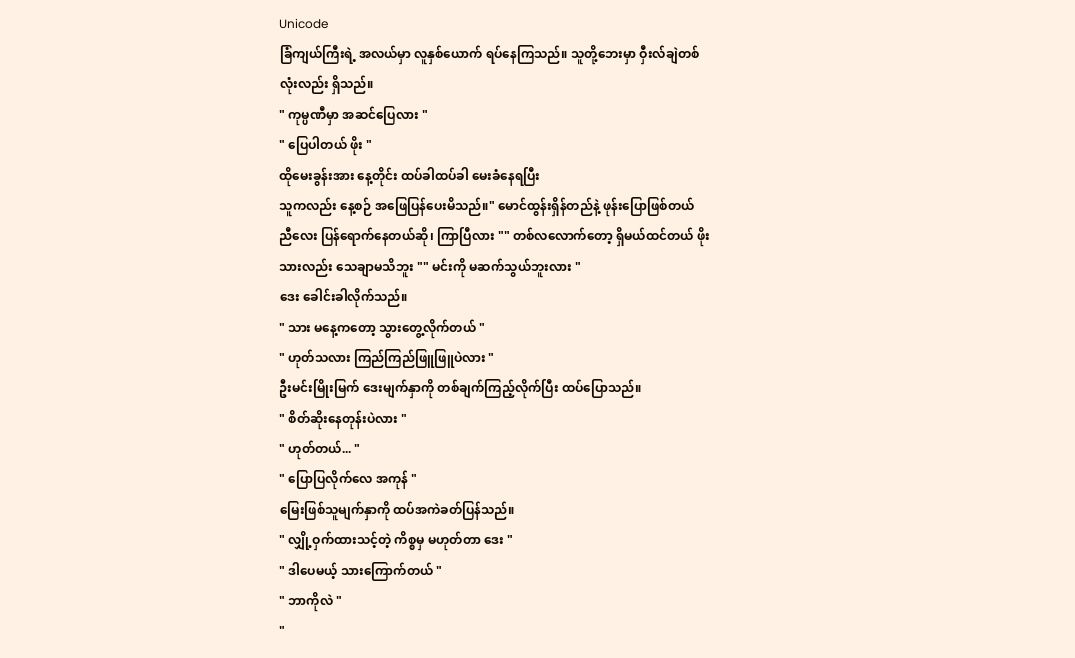Unicode
ခြံကျယ်ကြီးရဲ့ အလယ်မှာ လူနှစ်ယောက် ရပ်နေကြသည်။ သူတို့ဘေးမှာ ဝှီးလ်ချဲတစ်လုံးလည်း ရှိသည်။
" ကုမ္ပဏီမှာ အဆင်ပြေလား "
" ပြေပါတယ် ဖိုး "
ထိုမေးခွန်းအား နေ့တိုင်း ထပ်ခါထပ်ခါ မေးခံနေရပြီး
သူကလည်း နေ့စဉ် အဖြေပြန်ပေးမိသည်။" မောင်ထွန်းရှိန်တည်နဲ့ ဖုန်းပြောဖြစ်တယ်
ညီလေး ပြန်ရောက်နေတယ်ဆို၊ ကြာပြီလား "" တစ်လလောက်တော့ ရှိမယ်ထင်တယ် ဖိုး
သားလည်း သေချာမသိဘူး "" မင်းကို မဆက်သွယ်ဘူးလား "
ဒေး ခေါင်းခါလိုက်သည်။
" သား မနေ့ကတော့ သွားတွေ့လိုက်တယ် "
" ဟုတ်သလား ကြည်ကြည်ဖြူဖြူပဲလား "
ဦးမင်းမြိုးမြက် ဒေးမျက်နှာကို တစ်ချက်ကြည့်လိုက်ပြီး ထပ်ပြောသည်။
" စိတ်ဆိုးနေတုန်းပဲလား "
" ဟုတ်တယ်... "
" ပြောပြလိုက်လေ အကုန် "
မြေးဖြစ်သူမျက်နှာကို ထပ်အကဲခတ်ပြန်သည်။
" လျှို့ဝှက်ထားသင့်တဲ့ ကိစ္စမှ မဟုတ်တာ ဒေး "
" ဒါပေမယ့် သားကြောက်တယ် "
" ဘာကိုလဲ "
"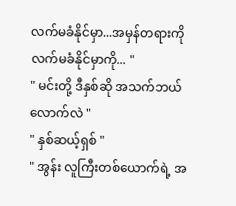လက်မခံနိုင်မှာ...အမှန်တရားကို လက်မခံနိုင်မှာကို... "
" မင်းတို့ ဒီနှစ်ဆို အသက်ဘယ်လောက်လဲ "
" နှစ်ဆယ့်ရှစ် "
" အွန်း လူကြီးတစ်ယောက်ရဲ့ အ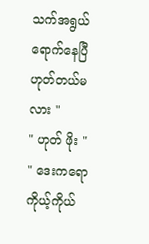သက်အရွယ်ရောက်နေပြီ ဟုတ်တယ်မလား "
" ဟုတ် ဖိုး "
" ဒေးကရော ကိုယ့်ကိုယ်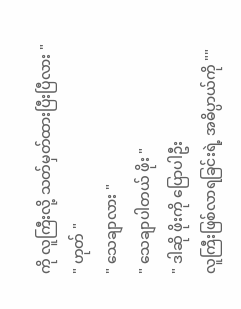ကို လူကြီးလို့ သတ်မှတ်ထားပြီးပြီလား "
" ဟုတ် "
" သေချာလား "
" သေချာပါတယ် ဖိုး "
" ဒါဆို ဖိုးကို ပြောပါဦး
လူကြီးဖြစ်လာရခြင်းရဲ့ အဓိပ္ပာယ်ကို ""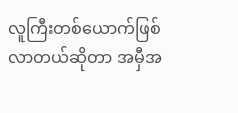လူကြီးတစ်ယောက်ဖြစ်လာတယ်ဆိုတာ အမှီအ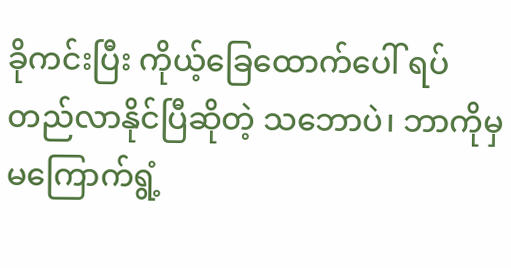ခိုကင်းပြီး ကိုယ့်ခြေထောက်ပေါ် ရပ်တည်လာနိုင်ပြီဆိုတဲ့ သဘောပဲ၊ ဘာကိုမှ မကြောက်ရွံ့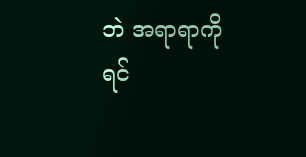ဘဲ အရာရာကို ရင်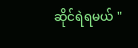ဆိုင်ရဲရမယ် "